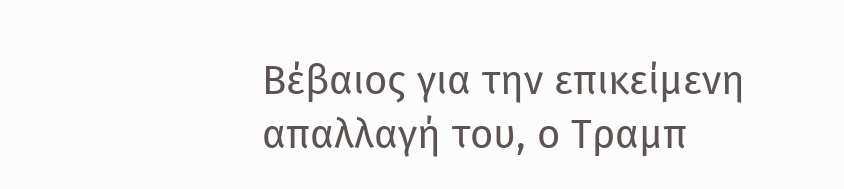Βέβαιος για την επικείμενη απαλλαγή του, ο Τραμπ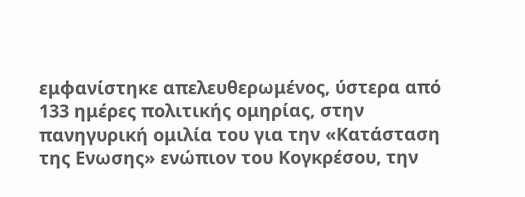εμφανίστηκε απελευθερωμένος, ύστερα από 133 ημέρες πολιτικής ομηρίας, στην πανηγυρική ομιλία του για την «Κατάσταση της Ενωσης» ενώπιον του Κογκρέσου, την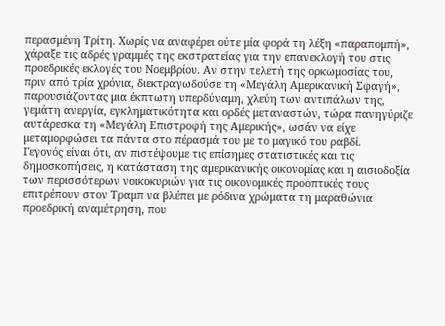περασμένη Τρίτη. Χωρίς να αναφέρει ούτε μία φορά τη λέξη «παραπομπή», χάραξε τις αδρές γραμμές της εκστρατείας για την επανεκλογή του στις προεδρικές εκλογές του Νοεμβρίου. Αν στην τελετή της ορκωμοσίας του, πριν από τρία χρόνια, διεκτραγωδούσε τη «Μεγάλη Αμερικανική Σφαγή», παρουσιάζοντας μια έκπτωτη υπερδύναμη, χλεύη των αντιπάλων της, γεμάτη ανεργία, εγκληματικότητα και ορδές μεταναστών, τώρα πανηγύριζε αυτάρεσκα τη «Μεγάλη Επιστροφή της Αμερικής», ωσάν να είχε μεταμορφώσει τα πάντα στο πέρασμά του με το μαγικό του ραβδί.
Γεγονός είναι ότι, αν πιστέψουμε τις επίσημες στατιστικές και τις δημοσκοπήσεις, η κατάσταση της αμερικανικής οικονομίας και η αισιοδοξία των περισσότερων νοικοκυριών για τις οικονομικές προοπτικές τους επιτρέπουν στον Τραμπ να βλέπει με ρόδινα χρώματα τη μαραθώνια προεδρική αναμέτρηση, που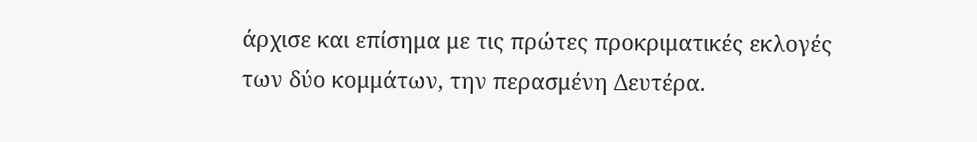άρχισε και επίσημα με τις πρώτες προκριματικές εκλογές των δύο κομμάτων, την περασμένη Δευτέρα.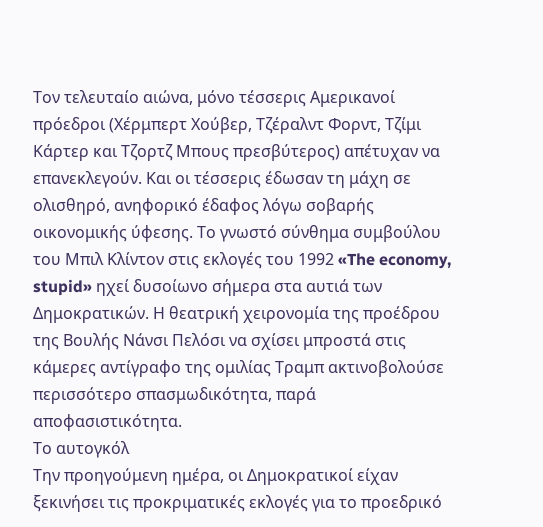Τον τελευταίο αιώνα, μόνο τέσσερις Αμερικανοί πρόεδροι (Χέρμπερτ Χούβερ, Τζέραλντ Φορντ, Τζίμι Κάρτερ και Τζορτζ Μπους πρεσβύτερος) απέτυχαν να επανεκλεγούν. Και οι τέσσερις έδωσαν τη μάχη σε ολισθηρό, ανηφορικό έδαφος λόγω σοβαρής οικονομικής ύφεσης. Το γνωστό σύνθημα συμβούλου του Μπιλ Κλίντον στις εκλογές του 1992 «The economy, stupid» ηχεί δυσοίωνο σήμερα στα αυτιά των Δημοκρατικών. Η θεατρική χειρονομία της προέδρου της Βουλής Νάνσι Πελόσι να σχίσει μπροστά στις κάμερες αντίγραφο της ομιλίας Τραμπ ακτινοβολούσε περισσότερο σπασμωδικότητα, παρά αποφασιστικότητα.
Το αυτογκόλ
Την προηγούμενη ημέρα, οι Δημοκρατικοί είχαν ξεκινήσει τις προκριματικές εκλογές για το προεδρικό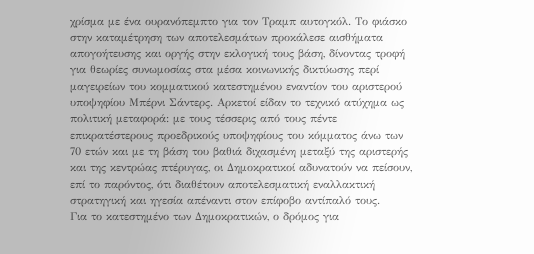χρίσμα με ένα ουρανόπεμπτο για τον Τραμπ αυτογκόλ. Το φιάσκο στην καταμέτρηση των αποτελεσμάτων προκάλεσε αισθήματα απογοήτευσης και οργής στην εκλογική τους βάση, δίνοντας τροφή για θεωρίες συνωμοσίας στα μέσα κοινωνικής δικτύωσης περί μαγειρείων του κομματικού κατεστημένου εναντίον του αριστερού υποψηφίου Μπέρνι Σάντερς. Αρκετοί είδαν το τεχνικό ατύχημα ως πολιτική μεταφορά: με τους τέσσερις από τους πέντε επικρατέστερους προεδρικούς υποψηφίους του κόμματος άνω των 70 ετών και με τη βάση του βαθιά διχασμένη μεταξύ της αριστερής και της κεντρώας πτέρυγας, οι Δημοκρατικοί αδυνατούν να πείσουν, επί το παρόντος, ότι διαθέτουν αποτελεσματική εναλλακτική στρατηγική και ηγεσία απέναντι στον επίφοβο αντίπαλό τους.
Για το κατεστημένο των Δημοκρατικών, ο δρόμος για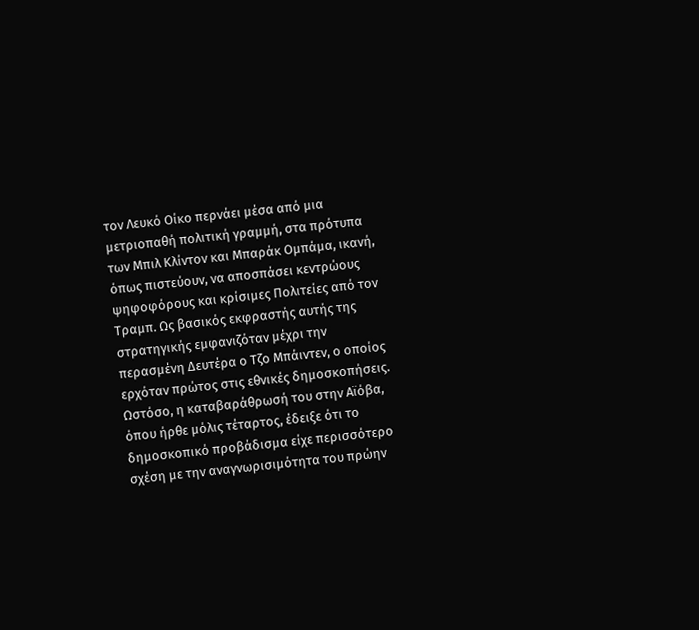τον Λευκό Οίκο περνάει μέσα από μια μετριοπαθή πολιτική γραμμή, στα πρότυπα των Μπιλ Κλίντον και Μπαράκ Ομπάμα, ικανή, όπως πιστεύουν, να αποσπάσει κεντρώους ψηφοφόρους και κρίσιμες Πολιτείες από τον Τραμπ. Ως βασικός εκφραστής αυτής της στρατηγικής εμφανιζόταν μέχρι την περασμένη Δευτέρα ο Τζο Μπάιντεν, ο οποίος ερχόταν πρώτος στις εθνικές δημοσκοπήσεις. Ωστόσο, η καταβαράθρωσή του στην Αϊόβα, όπου ήρθε μόλις τέταρτος, έδειξε ότι το δημοσκοπικό προβάδισμα είχε περισσότερο σχέση με την αναγνωρισιμότητα του πρώην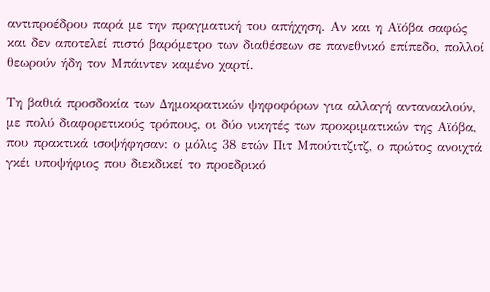αντιπροέδρου παρά με την πραγματική του απήχηση. Αν και η Αϊόβα σαφώς και δεν αποτελεί πιστό βαρόμετρο των διαθέσεων σε πανεθνικό επίπεδο, πολλοί θεωρούν ήδη τον Μπάιντεν καμένο χαρτί.

Τη βαθιά προσδοκία των Δημοκρατικών ψηφοφόρων για αλλαγή αντανακλούν, με πολύ διαφορετικούς τρόπους, οι δύο νικητές των προκριματικών της Αϊόβα, που πρακτικά ισοψήφησαν: ο μόλις 38 ετών Πιτ Μπούτιτζιτζ, ο πρώτος ανοιχτά γκέι υποψήφιος που διεκδικεί το προεδρικό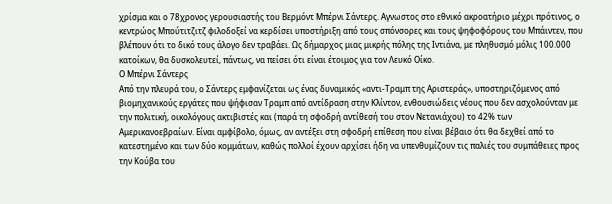χρίσμα και ο 78χρονος γερουσιαστής του Βερμόντ Μπέρνι Σάντερς. Αγνωστος στο εθνικό ακροατήριο μέχρι πρότινος, ο κεντρώος Μπούτιτζιτζ φιλοδοξεί να κερδίσει υποστήριξη από τους σπόνσορες και τους ψηφοφόρους του Μπάιντεν, που βλέπουν ότι το δικό τους άλογο δεν τραβάει. Ως δήμαρχος μιας μικρής πόλης της Ιντιάνα, με πληθυσμό μόλις 100.000 κατοίκων, θα δυσκολευτεί, πάντως, να πείσει ότι είναι έτοιμος για τον Λευκό Οίκο.
Ο Μπέρνι Σάντερς
Από την πλευρά του, ο Σάντερς εμφανίζεται ως ένας δυναμικός «αντι-Τραμπ της Αριστεράς», υποστηριζόμενος από βιομηχανικούς εργάτες που ψήφισαν Τραμπ από αντίδραση στην Κλίντον, ενθουσιώδεις νέους που δεν ασχολούνταν με την πολιτική, οικολόγους ακτιβιστές και (παρά τη σφοδρή αντίθεσή του στον Νετανιάχου) το 42% των Αμερικανοεβραίων. Είναι αμφίβολο, όμως, αν αντέξει στη σφοδρή επίθεση που είναι βέβαιο ότι θα δεχθεί από το κατεστημένο και των δύο κομμάτων, καθώς πολλοί έχουν αρχίσει ήδη να υπενθυμίζουν τις παλιές του συμπάθειες προς την Κούβα του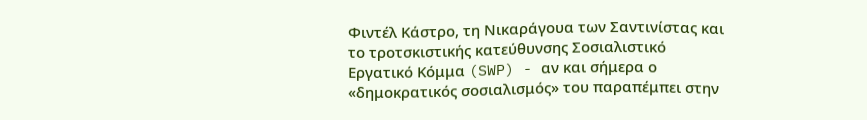Φιντέλ Κάστρο, τη Νικαράγουα των Σαντινίστας και το τροτσκιστικής κατεύθυνσης Σοσιαλιστικό Εργατικό Κόμμα (SWP) - αν και σήμερα ο «δημοκρατικός σοσιαλισμός» του παραπέμπει στην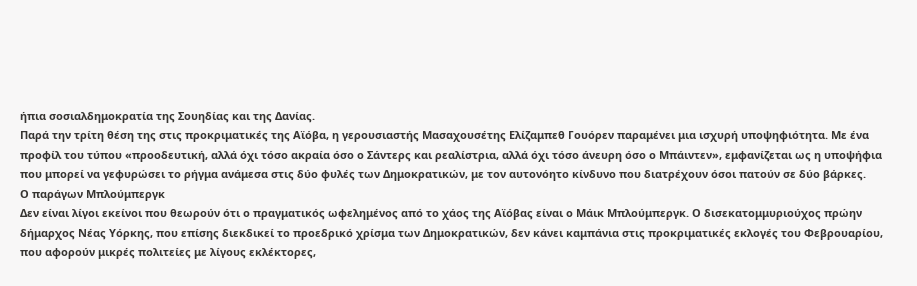ήπια σοσιαλδημοκρατία της Σουηδίας και της Δανίας.
Παρά την τρίτη θέση της στις προκριματικές της Αϊόβα, η γερουσιαστής Μασαχουσέτης Ελίζαμπεθ Γουόρεν παραμένει μια ισχυρή υποψηφιότητα. Με ένα προφίλ του τύπου «προοδευτική, αλλά όχι τόσο ακραία όσο ο Σάντερς και ρεαλίστρια, αλλά όχι τόσο άνευρη όσο ο Μπάιντεν», εμφανίζεται ως η υποψήφια που μπορεί να γεφυρώσει το ρήγμα ανάμεσα στις δύο φυλές των Δημοκρατικών, με τον αυτονόητο κίνδυνο που διατρέχουν όσοι πατούν σε δύο βάρκες.
Ο παράγων Μπλούμπεργκ
Δεν είναι λίγοι εκείνοι που θεωρούν ότι ο πραγματικός ωφελημένος από το χάος της Αϊόβας είναι ο Μάικ Μπλούμπεργκ. Ο δισεκατομμυριούχος πρώην δήμαρχος Νέας Υόρκης, που επίσης διεκδικεί το προεδρικό χρίσμα των Δημοκρατικών, δεν κάνει καμπάνια στις προκριματικές εκλογές του Φεβρουαρίου, που αφορούν μικρές πολιτείες με λίγους εκλέκτορες,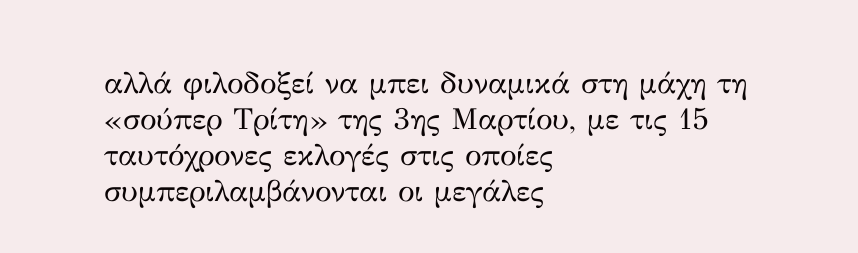αλλά φιλοδοξεί να μπει δυναμικά στη μάχη τη «σούπερ Τρίτη» της 3ης Μαρτίου, με τις 15 ταυτόχρονες εκλογές στις οποίες συμπεριλαμβάνονται οι μεγάλες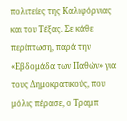πολιτείες της Καλιφόρνιας και του Τέξας. Σε κάθε περίπτωση, παρά την «Εβδομάδα των Παθών» για τους Δημοκρατικούς, που μόλις πέρασε, ο Τραμπ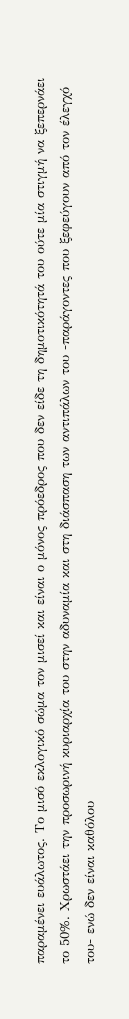παραμένει ευάλωτος. Το μισό εκλογικό σώμα τον μισεί και είναι ο μόνος πρόεδρος που δεν είδε τη δημοτικότητά του ούτε μία στιγμή να ξεπερνάει το 50%. Χρωστάει την προσωρινή κυριαρχία του στην αδυναμία και στη διάσπαση των αντιπάλων του -παράγοντες που ξεφεύγουν από τον έλεγχό του- ενώ δεν είναι καθόλου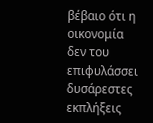βέβαιο ότι η οικονομία δεν του επιφυλάσσει δυσάρεστες εκπλήξεις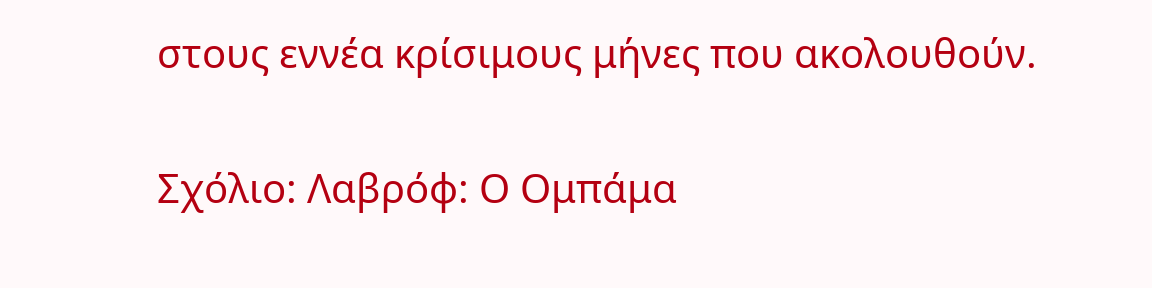στους εννέα κρίσιμους μήνες που ακολουθούν.


Σχόλιο: Λαβρόφ: Ο Ομπάμα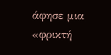άφησε μια «φρικτή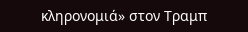κληρονομιά» στον Τραμπ